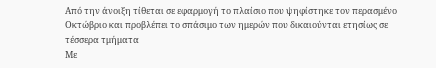Από την άνοιξη τίθεται σε εφαρμογή το πλαίσιο που ψηφίστηκε τον περασμένο Οκτώβριο και προβλέπει το σπάσιμο των ημερών που δικαιούνται ετησίως σε τέσσερα τμήματα
Με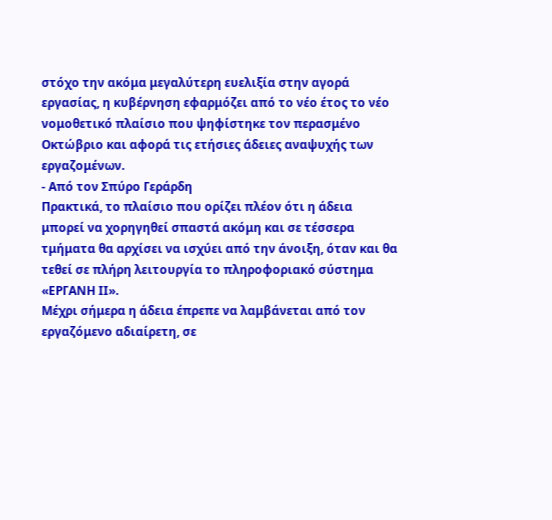στόχο την ακόμα μεγαλύτερη ευελιξία στην αγορά εργασίας, η κυβέρνηση εφαρμόζει από το νέο έτος το νέο νομοθετικό πλαίσιο που ψηφίστηκε τον περασμένο Οκτώβριο και αφορά τις ετήσιες άδειες αναψυχής των εργαζομένων.
- Από τον Σπύρο Γεράρδη
Πρακτικά, το πλαίσιο που ορίζει πλέον ότι η άδεια μπορεί να χορηγηθεί σπαστά ακόμη και σε τέσσερα τμήματα θα αρχίσει να ισχύει από την άνοιξη, όταν και θα τεθεί σε πλήρη λειτουργία το πληροφοριακό σύστημα «ΕΡΓΑΝΗ ΙΙ».
Μέχρι σήμερα η άδεια έπρεπε να λαμβάνεται από τον εργαζόμενο αδιαίρετη, σε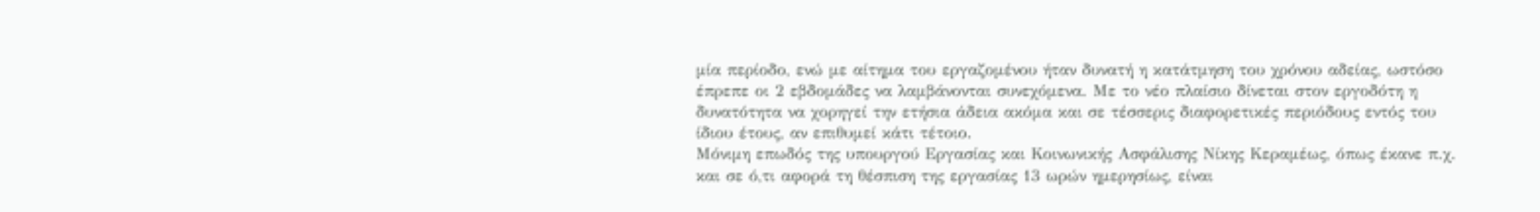μία περίοδο, ενώ με αίτημα του εργαζομένου ήταν δυνατή η κατάτμηση του χρόνου αδείας, ωστόσο έπρεπε οι 2 εβδομάδες να λαμβάνονται συνεχόμενα. Με το νέο πλαίσιο δίνεται στον εργοδότη η δυνατότητα να χορηγεί την ετήσια άδεια ακόμα και σε τέσσερις διαφορετικές περιόδους εντός του ίδιου έτους, αν επιθυμεί κάτι τέτοιο.
Μόνιμη επωδός της υπουργού Εργασίας και Κοινωνικής Ασφάλισης Νίκης Κεραμέως, όπως έκανε π.χ. και σε ό,τι αφορά τη θέσπιση της εργασίας 13 ωρών ημερησίως, είναι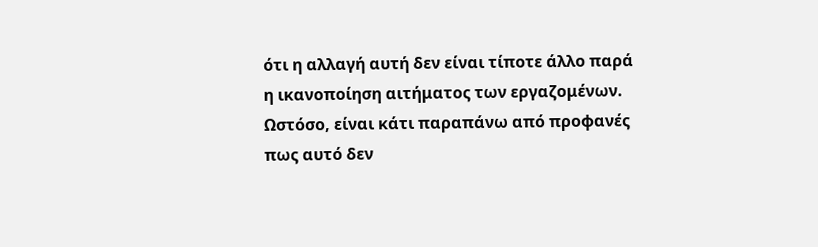ότι η αλλαγή αυτή δεν είναι τίποτε άλλο παρά η ικανοποίηση αιτήματος των εργαζομένων. Ωστόσο, είναι κάτι παραπάνω από προφανές πως αυτό δεν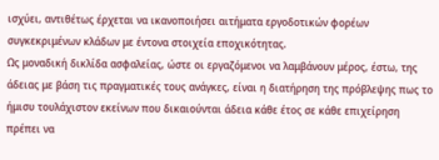ισχύει, αντιθέτως έρχεται να ικανοποιήσει αιτήματα εργοδοτικών φορέων συγκεκριμένων κλάδων με έντονα στοιχεία εποχικότητας.
Ως μοναδική δικλίδα ασφαλείας, ώστε οι εργαζόμενοι να λαμβάνουν μέρος, έστω, της άδειας με βάση τις πραγματικές τους ανάγκες, είναι η διατήρηση της πρόβλεψης πως το ήμισυ τουλάχιστον εκείνων που δικαιούνται άδεια κάθε έτος σε κάθε επιχείρηση πρέπει να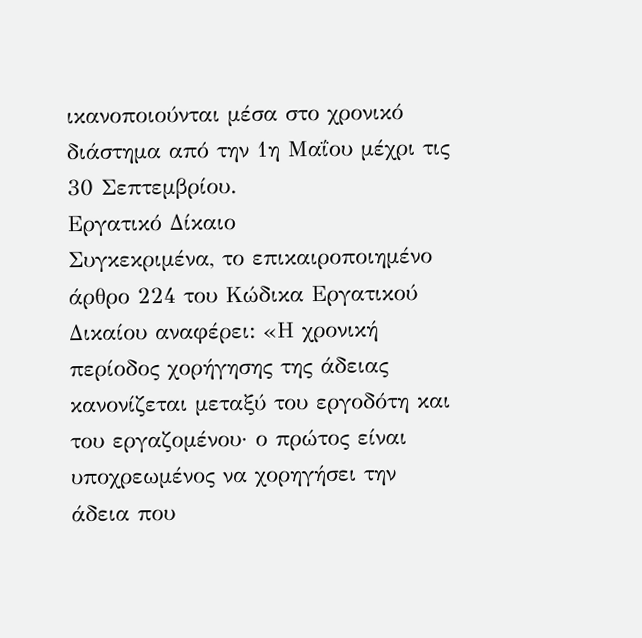ικανοποιούνται μέσα στο χρονικό διάστημα από την 1η Μαΐου μέχρι τις 30 Σεπτεμβρίου.
Εργατικό Δίκαιο
Συγκεκριμένα, το επικαιροποιημένο άρθρο 224 του Κώδικα Εργατικού Δικαίου αναφέρει: «Η χρονική περίοδος χορήγησης της άδειας κανονίζεται μεταξύ του εργοδότη και του εργαζομένου· ο πρώτος είναι υποχρεωμένος να χορηγήσει την άδεια που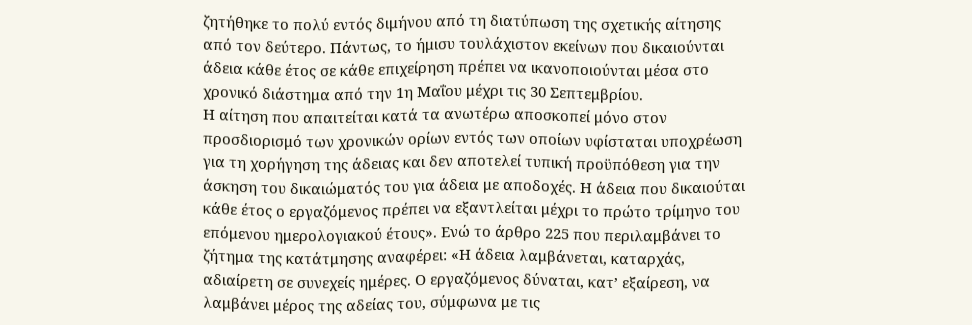ζητήθηκε το πολύ εντός διμήνου από τη διατύπωση της σχετικής αίτησης από τον δεύτερο. Πάντως, το ήμισυ τουλάχιστον εκείνων που δικαιούνται άδεια κάθε έτος σε κάθε επιχείρηση πρέπει να ικανοποιούνται μέσα στο χρονικό διάστημα από την 1η Μαΐου μέχρι τις 30 Σεπτεμβρίου.
Η αίτηση που απαιτείται κατά τα ανωτέρω αποσκοπεί μόνο στον προσδιορισμό των χρονικών ορίων εντός των οποίων υφίσταται υποχρέωση για τη χορήγηση της άδειας και δεν αποτελεί τυπική προϋπόθεση για την άσκηση του δικαιώματός του για άδεια με αποδοχές. Η άδεια που δικαιούται κάθε έτος ο εργαζόμενος πρέπει να εξαντλείται μέχρι το πρώτο τρίμηνο του επόμενου ημερολογιακού έτους». Ενώ το άρθρο 225 που περιλαμβάνει το ζήτημα της κατάτμησης αναφέρει: «Η άδεια λαμβάνεται, καταρχάς, αδιαίρετη σε συνεχείς ημέρες. Ο εργαζόμενος δύναται, κατ’ εξαίρεση, να λαμβάνει μέρος της αδείας του, σύμφωνα με τις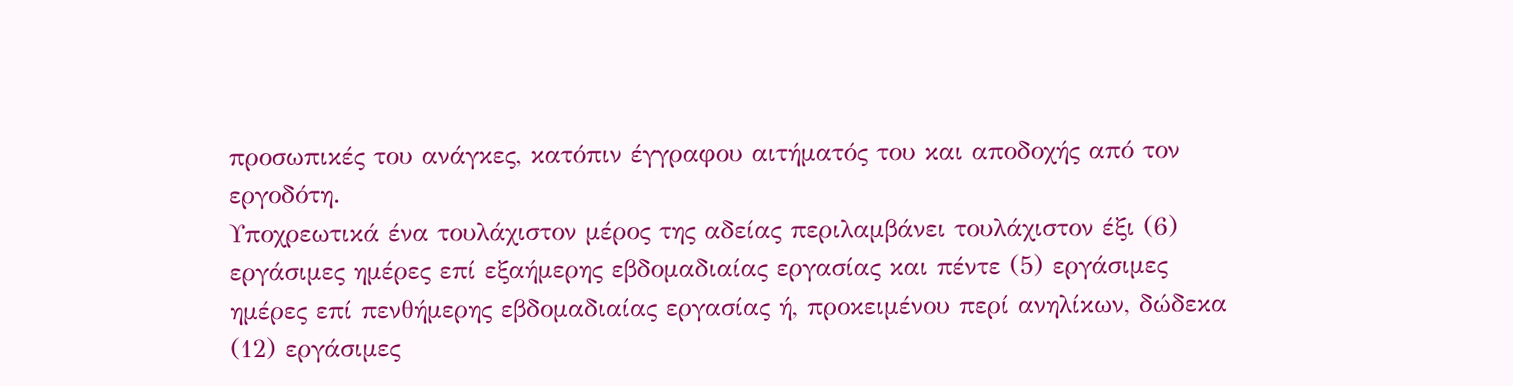προσωπικές του ανάγκες, κατόπιν έγγραφου αιτήματός του και αποδοχής από τον εργοδότη.
Υποχρεωτικά ένα τουλάχιστον μέρος της αδείας περιλαμβάνει τουλάχιστον έξι (6) εργάσιμες ημέρες επί εξαήμερης εβδομαδιαίας εργασίας και πέντε (5) εργάσιμες ημέρες επί πενθήμερης εβδομαδιαίας εργασίας ή, προκειμένου περί ανηλίκων, δώδεκα (12) εργάσιμες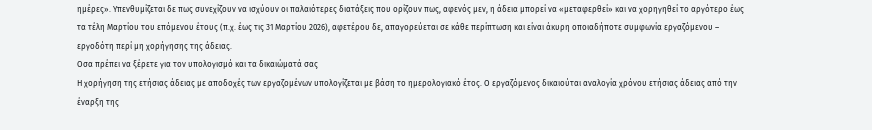ημέρες». Υπενθυμίζεται δε πως συνεχίζουν να ισχύουν οι παλαιότερες διατάξεις που ορίζουν πως, αφενός μεν, η άδεια μπορεί να «μεταφερθεί» και να χορηγηθεί το αργότερο έως τα τέλη Μαρτίου του επόμενου έτους (π.χ. έως τις 31 Μαρτίου 2026), αφετέρου δε, απαγορεύεται σε κάθε περίπτωση και είναι άκυρη οποιαδήποτε συμφωνία εργαζόμενου – εργοδότη περί μη χορήγησης της άδειας.
Οσα πρέπει να ξέρετε για τον υπολογισμό και τα δικαιώματά σας
Η χορήγηση της ετήσιας άδειας με αποδοχές των εργαζομένων υπολογίζεται με βάση το ημερολογιακό έτος. Ο εργαζόμενος δικαιούται αναλογία χρόνου ετήσιας άδειας από την έναρξη της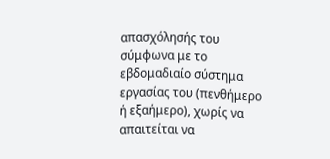απασχόλησής του σύμφωνα με το εβδομαδιαίο σύστημα εργασίας του (πενθήμερο ή εξαήμερο), χωρίς να απαιτείται να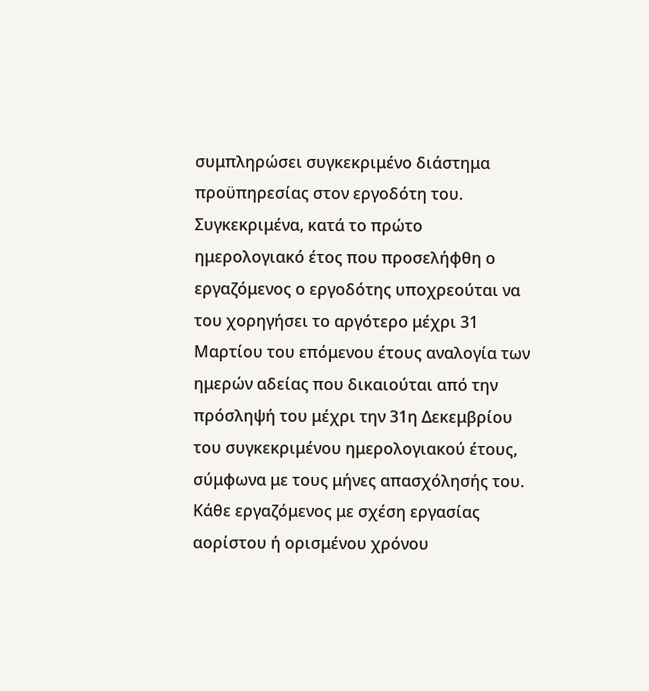συμπληρώσει συγκεκριμένο διάστημα προϋπηρεσίας στον εργοδότη του.
Συγκεκριμένα, κατά το πρώτο ημερολογιακό έτος που προσελήφθη ο εργαζόμενος ο εργοδότης υποχρεούται να του χορηγήσει το αργότερο μέχρι 31 Μαρτίου του επόμενου έτους αναλογία των ημερών αδείας που δικαιούται από την πρόσληψή του μέχρι την 31η Δεκεμβρίου του συγκεκριμένου ημερολογιακού έτους, σύμφωνα με τους μήνες απασχόλησής του.
Κάθε εργαζόμενος με σχέση εργασίας αορίστου ή ορισμένου χρόνου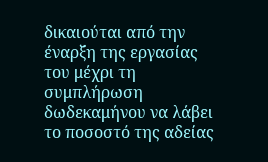δικαιούται από την έναρξη της εργασίας του μέχρι τη συμπλήρωση δωδεκαμήνου να λάβει το ποσοστό της αδείας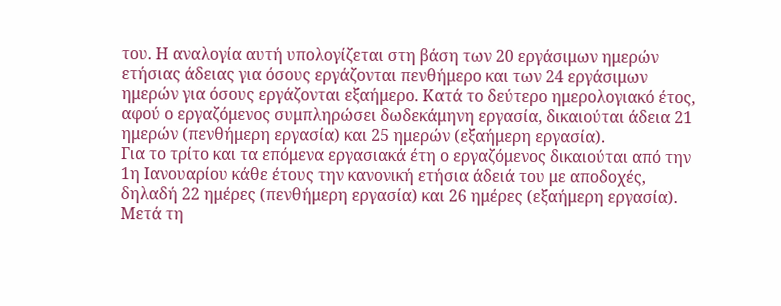του. Η αναλογία αυτή υπολογίζεται στη βάση των 20 εργάσιμων ημερών ετήσιας άδειας για όσους εργάζονται πενθήμερο και των 24 εργάσιμων ημερών για όσους εργάζονται εξαήμερο. Κατά το δεύτερο ημερολογιακό έτος, αφού ο εργαζόμενος συμπληρώσει δωδεκάμηνη εργασία, δικαιούται άδεια 21 ημερών (πενθήμερη εργασία) και 25 ημερών (εξαήμερη εργασία).
Για το τρίτο και τα επόμενα εργασιακά έτη ο εργαζόμενος δικαιούται από την 1η Ιανουαρίου κάθε έτους την κανονική ετήσια άδειά του με αποδοχές, δηλαδή 22 ημέρες (πενθήμερη εργασία) και 26 ημέρες (εξαήμερη εργασία). Μετά τη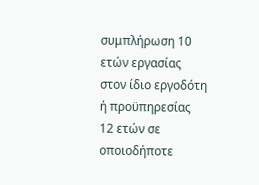συμπλήρωση 10 ετών εργασίας στον ίδιο εργοδότη ή προϋπηρεσίας 12 ετών σε οποιοδήποτε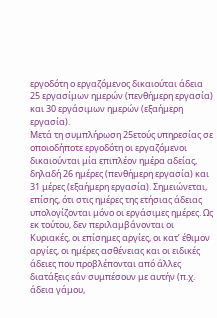εργοδότη ο εργαζόμενος δικαιούται άδεια 25 εργασίμων ημερών (πενθήμερη εργασία) και 30 εργάσιμων ημερών (εξαήμερη εργασία).
Μετά τη συμπλήρωση 25ετούς υπηρεσίας σε οποιοδήποτε εργοδότη οι εργαζόμενοι δικαιούνται μία επιπλέον ημέρα αδείας, δηλαδή 26 ημέρες (πενθήμερη εργασία) και 31 μέρες (εξαήμερη εργασία). Σημειώνεται, επίσης, ότι στις ημέρες της ετήσιας άδειας υπολογίζονται μόνο οι εργάσιμες ημέρες. Ως εκ τούτου, δεν περιλαμβάνονται οι Κυριακές, οι επίσημες αργίες, οι κατ’ έθιμον αργίες, οι ημέρες ασθένειας και οι ειδικές άδειες που προβλέπονται από άλλες διατάξεις εάν συμπέσουν με αυτήν (π.χ. άδεια γάμου,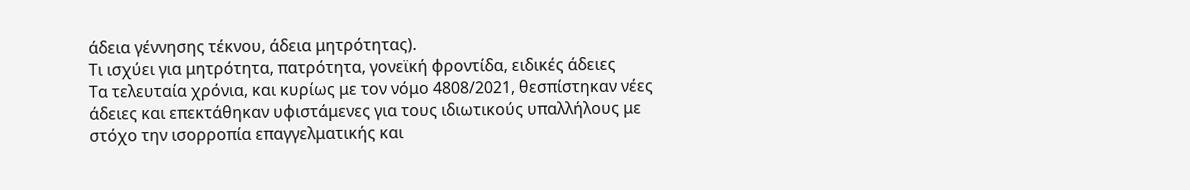άδεια γέννησης τέκνου, άδεια μητρότητας).
Τι ισχύει για μητρότητα, πατρότητα, γονεϊκή φροντίδα, ειδικές άδειες
Τα τελευταία χρόνια, και κυρίως με τον νόμο 4808/2021, θεσπίστηκαν νέες άδειες και επεκτάθηκαν υφιστάμενες για τους ιδιωτικούς υπαλλήλους με στόχο την ισορροπία επαγγελματικής και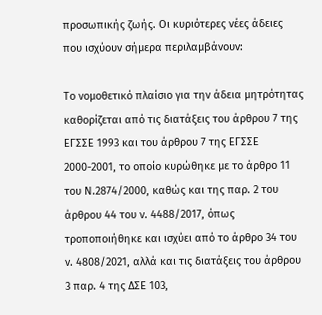προσωπικής ζωής. Οι κυριότερες νέες άδειες που ισχύουν σήμερα περιλαμβάνουν:

Το νομοθετικό πλαίσιο για την άδεια μητρότητας καθορίζεται από τις διατάξεις του άρθρου 7 της ΕΓΣΣΕ 1993 και του άρθρου 7 της ΕΓΣΣΕ 2000-2001, το οποίο κυρώθηκε με το άρθρο 11 του Ν.2874/2000, καθώς και της παρ. 2 του άρθρου 44 του ν. 4488/2017, όπως τροποποιήθηκε και ισχύει από το άρθρο 34 του ν. 4808/2021, αλλά και τις διατάξεις του άρθρου 3 παρ. 4 της ΔΣΕ 103,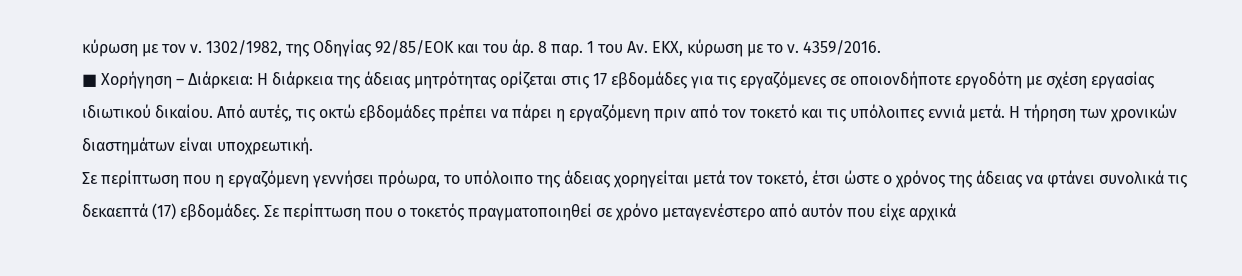κύρωση με τον ν. 1302/1982, της Οδηγίας 92/85/ΕΟΚ και του άρ. 8 παρ. 1 του Αν. ΕΚΧ, κύρωση με το ν. 4359/2016.
■ Χορήγηση – Διάρκεια: Η διάρκεια της άδειας μητρότητας ορίζεται στις 17 εβδομάδες για τις εργαζόμενες σε οποιονδήποτε εργοδότη με σχέση εργασίας ιδιωτικού δικαίου. Από αυτές, τις οκτώ εβδομάδες πρέπει να πάρει η εργαζόμενη πριν από τον τοκετό και τις υπόλοιπες εννιά μετά. Η τήρηση των χρονικών διαστημάτων είναι υποχρεωτική.
Σε περίπτωση που η εργαζόμενη γεννήσει πρόωρα, το υπόλοιπο της άδειας χορηγείται μετά τον τοκετό, έτσι ώστε ο χρόνος της άδειας να φτάνει συνολικά τις δεκαεπτά (17) εβδομάδες. Σε περίπτωση που ο τοκετός πραγματοποιηθεί σε χρόνο μεταγενέστερο από αυτόν που είχε αρχικά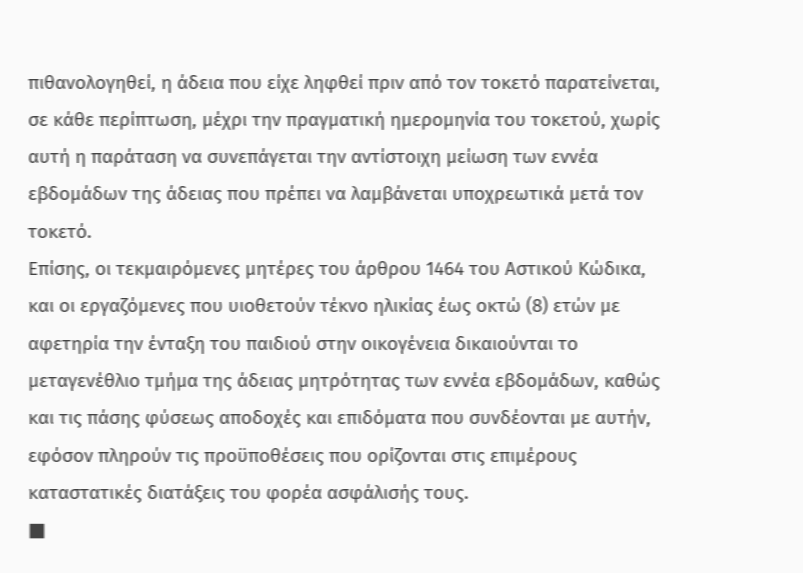πιθανολογηθεί, η άδεια που είχε ληφθεί πριν από τον τοκετό παρατείνεται, σε κάθε περίπτωση, μέχρι την πραγματική ημερομηνία του τοκετού, χωρίς αυτή η παράταση να συνεπάγεται την αντίστοιχη μείωση των εννέα εβδομάδων της άδειας που πρέπει να λαμβάνεται υποχρεωτικά μετά τον τοκετό.
Επίσης, οι τεκμαιρόμενες μητέρες του άρθρου 1464 του Αστικού Κώδικα, και οι εργαζόμενες που υιοθετούν τέκνο ηλικίας έως οκτώ (8) ετών με αφετηρία την ένταξη του παιδιού στην οικογένεια δικαιούνται το μεταγενέθλιο τμήμα της άδειας μητρότητας των εννέα εβδομάδων, καθώς και τις πάσης φύσεως αποδοχές και επιδόματα που συνδέονται με αυτήν, εφόσον πληρούν τις προϋποθέσεις που ορίζονται στις επιμέρους καταστατικές διατάξεις του φορέα ασφάλισής τους.
■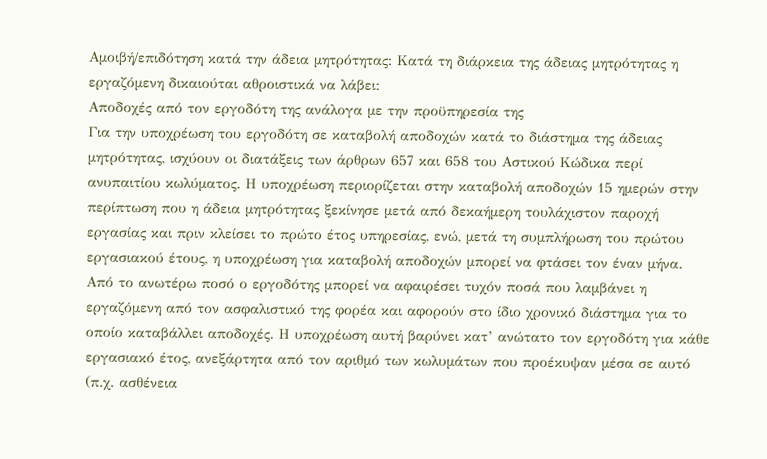Αμοιβή/επιδότηση κατά την άδεια μητρότητας: Κατά τη διάρκεια της άδειας μητρότητας η εργαζόμενη δικαιούται αθροιστικά να λάβει:
Αποδοχές από τον εργοδότη της ανάλογα με την προϋπηρεσία της
Για την υποχρέωση του εργοδότη σε καταβολή αποδοχών κατά το διάστημα της άδειας μητρότητας, ισχύουν οι διατάξεις των άρθρων 657 και 658 του Αστικού Κώδικα περί ανυπαιτίου κωλύματος. Η υποχρέωση περιορίζεται στην καταβολή αποδοχών 15 ημερών στην περίπτωση που η άδεια μητρότητας ξεκίνησε μετά από δεκαήμερη τουλάχιστον παροχή εργασίας και πριν κλείσει το πρώτο έτος υπηρεσίας, ενώ, μετά τη συμπλήρωση του πρώτου εργασιακού έτους, η υποχρέωση για καταβολή αποδοχών μπορεί να φτάσει τον έναν μήνα.
Από το ανωτέρω ποσό ο εργοδότης μπορεί να αφαιρέσει τυχόν ποσά που λαμβάνει η εργαζόμενη από τον ασφαλιστικό της φορέα και αφορούν στο ίδιο χρονικό διάστημα για το οποίο καταβάλλει αποδοχές. Η υποχρέωση αυτή βαρύνει κατ’ ανώτατο τον εργοδότη για κάθε εργασιακό έτος, ανεξάρτητα από τον αριθμό των κωλυμάτων που προέκυψαν μέσα σε αυτό (π.χ. ασθένεια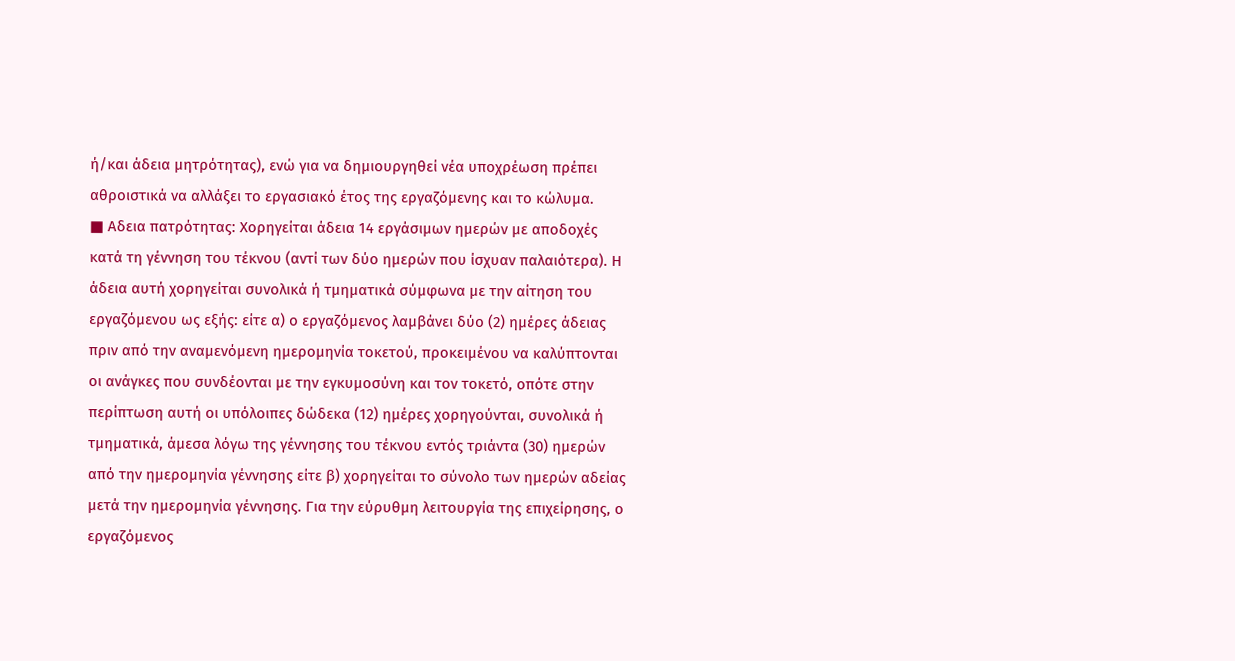ή/και άδεια μητρότητας), ενώ για να δημιουργηθεί νέα υποχρέωση πρέπει αθροιστικά να αλλάξει το εργασιακό έτος της εργαζόμενης και το κώλυμα.
■ Αδεια πατρότητας: Χορηγείται άδεια 14 εργάσιμων ημερών με αποδοχές κατά τη γέννηση του τέκνου (αντί των δύο ημερών που ίσχυαν παλαιότερα). Η άδεια αυτή χορηγείται συνολικά ή τμηματικά σύμφωνα με την αίτηση του εργαζόμενου ως εξής: είτε α) ο εργαζόμενος λαμβάνει δύο (2) ημέρες άδειας πριν από την αναμενόμενη ημερομηνία τοκετού, προκειμένου να καλύπτονται οι ανάγκες που συνδέονται με την εγκυμοσύνη και τον τοκετό, οπότε στην περίπτωση αυτή οι υπόλοιπες δώδεκα (12) ημέρες χορηγούνται, συνολικά ή τμηματικά, άμεσα λόγω της γέννησης του τέκνου εντός τριάντα (30) ημερών από την ημερομηνία γέννησης είτε β) χορηγείται το σύνολο των ημερών αδείας μετά την ημερομηνία γέννησης. Για την εύρυθμη λειτουργία της επιχείρησης, ο εργαζόμενος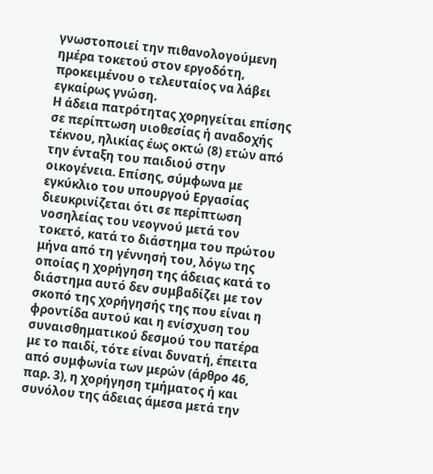γνωστοποιεί την πιθανολογούμενη ημέρα τοκετού στον εργοδότη, προκειμένου ο τελευταίος να λάβει εγκαίρως γνώση.
Η άδεια πατρότητας χορηγείται επίσης σε περίπτωση υιοθεσίας ή αναδοχής τέκνου, ηλικίας έως οκτώ (8) ετών από την ένταξη του παιδιού στην οικογένεια. Επίσης, σύμφωνα με εγκύκλιο του υπουργού Εργασίας διευκρινίζεται ότι σε περίπτωση νοσηλείας του νεογνού μετά τον τοκετό, κατά το διάστημα του πρώτου μήνα από τη γέννησή του, λόγω της οποίας η χορήγηση της άδειας κατά το διάστημα αυτό δεν συμβαδίζει με τον σκοπό της χορήγησής της που είναι η φροντίδα αυτού και η ενίσχυση του συναισθηματικού δεσμού του πατέρα με το παιδί, τότε είναι δυνατή, έπειτα από συμφωνία των μερών (άρθρο 46, παρ. 3), η χορήγηση τμήματος ή και συνόλου της άδειας άμεσα μετά την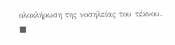ολοκλήρωση της νοσηλείας του τέκνου.
■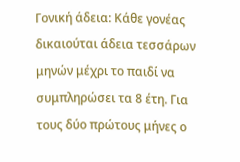Γονική άδεια: Κάθε γονέας δικαιούται άδεια τεσσάρων μηνών μέχρι το παιδί να συμπληρώσει τα 8 έτη. Για τους δύο πρώτους μήνες ο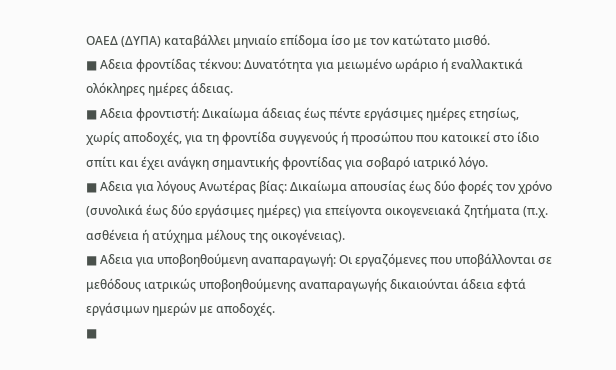ΟΑΕΔ (ΔΥΠΑ) καταβάλλει μηνιαίο επίδομα ίσο με τον κατώτατο μισθό.
■ Αδεια φροντίδας τέκνου: Δυνατότητα για μειωμένο ωράριο ή εναλλακτικά ολόκληρες ημέρες άδειας.
■ Αδεια φροντιστή: Δικαίωμα άδειας έως πέντε εργάσιμες ημέρες ετησίως, χωρίς αποδοχές, για τη φροντίδα συγγενούς ή προσώπου που κατοικεί στο ίδιο σπίτι και έχει ανάγκη σημαντικής φροντίδας για σοβαρό ιατρικό λόγο.
■ Αδεια για λόγους Ανωτέρας βίας: Δικαίωμα απουσίας έως δύο φορές τον χρόνο (συνολικά έως δύο εργάσιμες ημέρες) για επείγοντα οικογενειακά ζητήματα (π.χ. ασθένεια ή ατύχημα μέλους της οικογένειας).
■ Αδεια για υποβοηθούμενη αναπαραγωγή: Οι εργαζόμενες που υποβάλλονται σε μεθόδους ιατρικώς υποβοηθούμενης αναπαραγωγής δικαιούνται άδεια εφτά εργάσιμων ημερών με αποδοχές.
■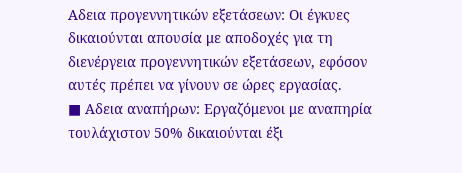Αδεια προγεννητικών εξετάσεων: Οι έγκυες δικαιούνται απουσία με αποδοχές για τη διενέργεια προγεννητικών εξετάσεων, εφόσον αυτές πρέπει να γίνουν σε ώρες εργασίας.
■ Αδεια αναπήρων: Εργαζόμενοι με αναπηρία τουλάχιστον 50% δικαιούνται έξι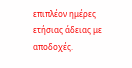επιπλέον ημέρες ετήσιας άδειας με αποδοχές.